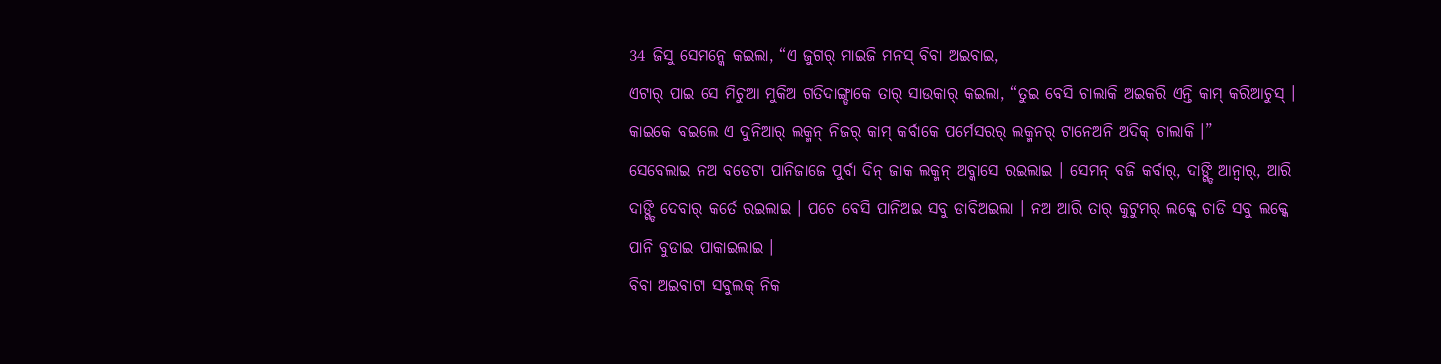34 ଜିସୁ ସେମନ୍କେ କଇଲା, “ଏ ଜୁଗର୍ ମାଇଜି ମନସ୍ ବିବା ଅଇବାଇ,
ଏଟାର୍ ପାଇ ସେ ମିଚୁଆ ମୁକିଅ ଗତିଦାଙ୍ଗ୍ଡାକେ ତାର୍ ସାଉକାର୍ କଇଲା, “ତୁଇ ବେସି ଚାଲାକି ଅଇକରି ଏନ୍ତି କାମ୍ କରିଆଚୁସ୍ । କାଇକେ ବଇଲେ ଏ ଦୁନିଆର୍ ଲକ୍ମନ୍ ନିଜର୍ କାମ୍ କର୍ବାକେ ପର୍ମେସରର୍ ଲକ୍ମନର୍ ଟାନେଅନି ଅଦିକ୍ ଚାଲାକି ।”
ସେବେଲାଇ ନଅ ବଡେଟା ପାନିଜାଜେ ପୁର୍ବା ଦିନ୍ ଜାକ ଲକ୍ମନ୍ ଅବ୍କାସେ ରଇଲାଇ । ସେମନ୍ ବଜି କର୍ବାର୍, ଦାଙ୍ଗ୍ଡି ଆନ୍ବାର୍, ଆରି ଦାଙ୍ଗ୍ଡି ଦେବାର୍ କର୍ତେ ରଇଲାଇ । ପଚେ ବେସି ପାନିଅଇ ସବୁ ଡାବିଅଇଲା । ନଅ ଆରି ତାର୍ କୁଟୁମର୍ ଲକ୍କେ ଚାଡି ସବୁ ଲକ୍କେ ପାନି ବୁଡାଇ ପାକାଇଲାଇ ।
ବିବା ଅଇବାଟା ସବୁଲକ୍ ନିକ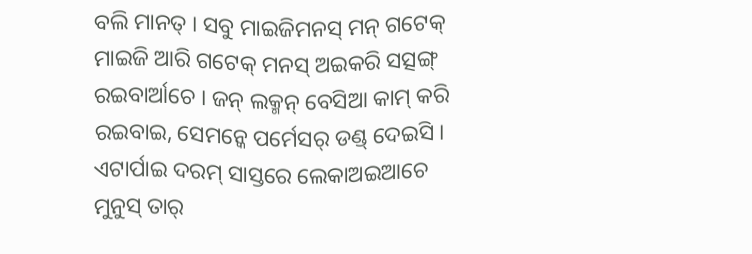ବଲି ମାନତ୍ । ସବୁ ମାଇଜିମନସ୍ ମନ୍ ଗଟେକ୍ ମାଇଜି ଆରି ଗଟେକ୍ ମନସ୍ ଅଇକରି ସତ୍ସଙ୍ଗ୍ ରଇବାର୍ଆଚେ । ଜନ୍ ଲକ୍ମନ୍ ବେସିଆ କାମ୍ କରି ରଇବାଇ, ସେମନ୍କେ ପର୍ମେସର୍ ଡଣ୍ଡ୍ ଦେଇସି ।
ଏଟାର୍ପାଇ ଦରମ୍ ସାସ୍ତରେ ଲେକାଅଇଆଚେ ମୁନୁସ୍ ତାର୍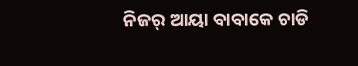ନିଜର୍ ଆୟା ବାବାକେ ଚାଡି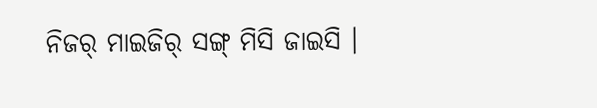ନିଜର୍ ମାଇଜିର୍ ସଙ୍ଗ୍ ମିସି ଜାଇସି ।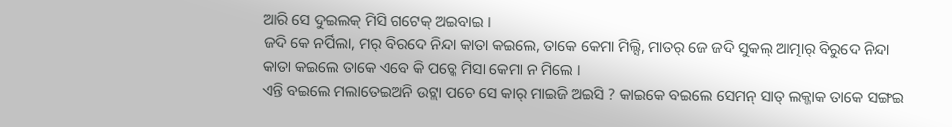ଆରି ସେ ଦୁଇଲକ୍ ମିସି ଗଟେକ୍ ଅଇବାଇ ।
ଜଦି କେ ନର୍ପିଲା, ମର୍ ବିରଦେ ନିନ୍ଦା କାତା କଇଲେ, ତାକେ କେମା ମିଲ୍ସି, ମାତର୍ ଜେ ଜଦି ସୁକଲ୍ ଆତ୍ମାର୍ ବିରୁଦେ ନିନ୍ଦା କାତା କଇଲେ ତାକେ ଏବେ କି ପଚ୍କେ ମିସା କେମା ନ ମିଲେ ।
ଏନ୍ତି ବଇଲେ ମଲାତେଇଅନି ଉଟ୍ଲା ପଚେ ସେ କାର୍ ମାଇଜି ଅଇସି ? କାଇକେ ବଇଲେ ସେମନ୍ ସାତ୍ ଲକ୍ଜାକ ତାକେ ସଙ୍ଗଇ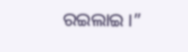ରଇଲାଇ ।”